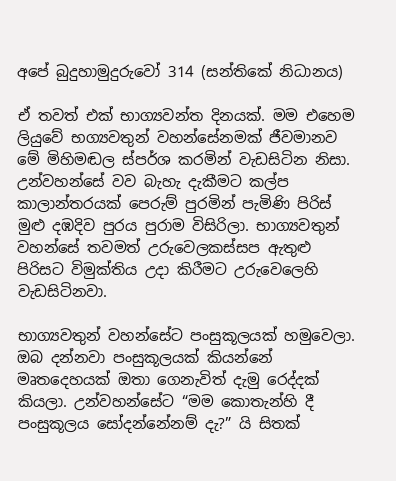අපේ බුදුහාමුදුරුවෝ 314 (සන්තිකේ නිධානය)

ඒ තවත් එක් භාග්‍යවන්ත දිනයක්. මම එහෙම ලියුවේ භග්‍යවතුන් වහන්සේනමක් ජීවමානව මේ මිහිමඬල ස්පර්ශ කරමින් වැඩසිටින නිසා. උන්වහන්සේ වව බැහැ දැකීමට කල්ප කාලාන්තරයක් පෙරුම් පුරමින් පැමිණි පිරිස් මුළු දඹදිව පුරය පුරාම විසිරිලා. භාග්‍යවතුන් වහන්සේ තවමත් උරුවෙලකස්සප ඇතුළු පිරිසට විමුක්තිය උදා කිරීමට උරුවෙලෙහි වැඩසිටිනවා.

භාග්‍යවතුන් වහන්සේට පංසුකූලයක් හමුවෙලා. ඔබ දන්නවා පංසුකූලයක් කියන්නේ මෘතදෙහයක් ඔතා ගෙනැවිත් දැමු රෙද්දක් කියලා. උන්වහන්සේට “මම කොතැන්හි දී පංසුකූලය සෝදන්නේනම් දැ?” යි සිතක්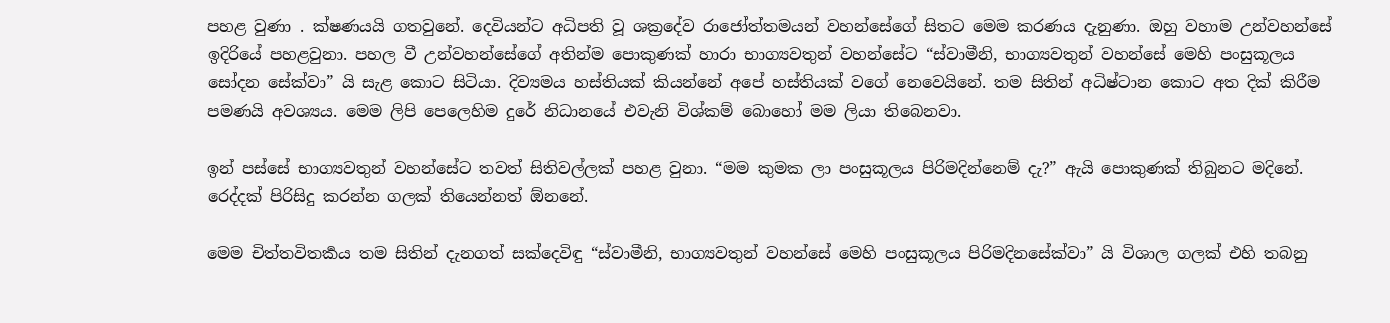පහළ වුණා . ක්ෂණයයි ගතවුනේ. දෙවියන්ට අධිපති වූ ශක්‍රදේව රාජෝත්තමයන් වහන්සේගේ සිතට මෙම කරණය දැනුණා. ඔහු වහාම උන්වහන්සේ ඉදිරියේ පහළවුනා. පහල වී උන්වහන්සේගේ අතින්ම පොකුණක් හාරා භාග්‍යවතුන් වහන්සේට “ස්වාමීනි, භාග්‍යවතුන් වහන්සේ මෙහි පංසුකූලය සෝදන සේක්වා” යි සැළ කොට සිටියා. දිව්‍යමය හස්තියක් කියන්නේ අපේ හස්තියක් වගේ නෙවෙයිනේ. තම සිතින් අධිෂ්ටාන කොට අත දික් කිරීම පමණයි අවශ්‍යය. මෙම ලිපි පෙලෙහිම දුරේ නිධානයේ එවැනි විශ්කම් බොහෝ මම ලියා තිබෙනවා.

ඉන් පස්සේ භාග්‍යවතුන් වහන්සේට තවත් සිතිවල්ලක් පහළ වුනා. “මම කුමක ලා පංසුකූලය පිරිමදින්නෙම් දැ?” ඇයි පොකුණක් තිබුනට මදිනේ. රෙද්දක් පිරිසිදු කරන්න ගලක් තියෙන්නත් ඕනනේ.

මෙම චිත්තවිතර්‍කය තම සිතින් දැනගත් සක්දෙවිඳු “ස්වාමීනි, භාග්‍යවතුන් වහන්සේ මෙහි පංසුකූලය පිරිමදිනසේක්වා” යි විශාල ගලක් එහි තබනු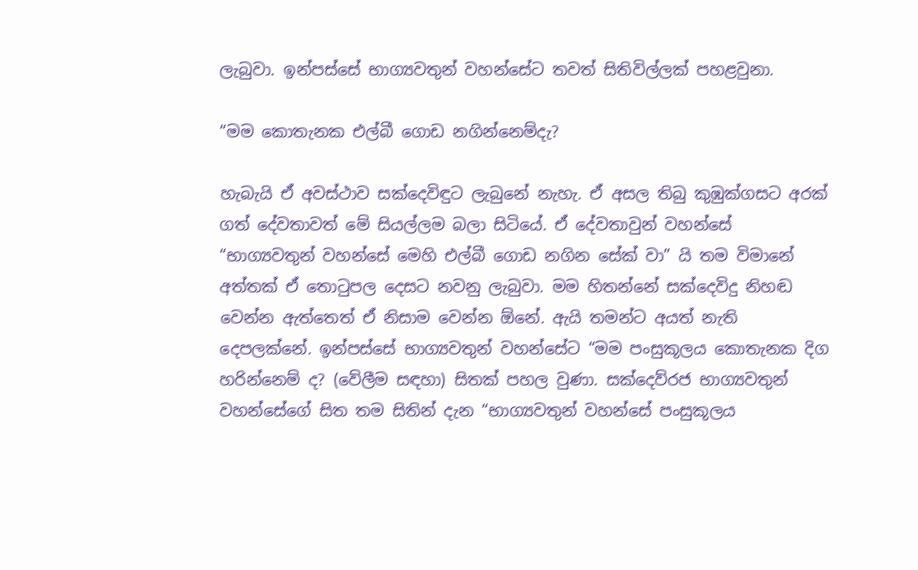ලැබුවා. ඉන්පස්සේ භාග්‍යවතුන් වහන්සේට තවත් සිතිවිල්ලක් පහළවුනා.

“මම කොතැනක එල්බී ගොඩ නගින්නෙම්දැ?

හැබැයි ඒ අවස්ථාව සක්දෙවිඳුට ලැබුනේ නැහැ. ඒ අසල තිබු කුඹුක්ගසට අරක් ගත් දේවතාවත් මේ සියල්ලම බලා සිටියේ. ඒ දේවතාවුන් වහන්සේ “භාග්‍යවතුන් වහන්සේ මෙහි එල්බී ගොඩ නගින සේක් වා” යි තම විමානේ අත්තක් ඒ තොටුපල දෙසට නවනු ලැබුවා. මම හිතන්නේ සක්දෙවිදු නිහඬ වෙන්න ඇත්තෙත් ඒ නිසාම වෙන්න ඕනේ. ඇයි තමන්ට අයත් නැති දෙපලක්නේ. ඉන්පස්සේ භාග්‍යවතුන් වහන්සේට “මම පංසුකූලය කොතැනක දිග හරින්නෙම් ද? (වේලීම සඳහා) සිතක් පහල වුණා. සක්දෙව්රජ භාග්‍යවතුන් වහන්සේගේ සිත තම සිතින් දැන “භාග්‍යවතුන් වහන්සේ පංසුකූලය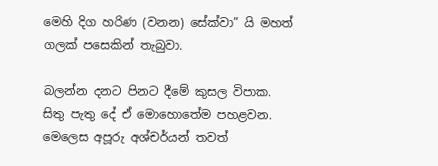මෙහි දිග හරිණ (වනන) සේක්වා” යි මහත් ගලක් පසෙකින් තැබුවා.

බලන්න දනට පිනට දීමේ කුසල විපාක. සිතු පැතු දේ ඒ මොහොතේම පහළවන. මෙලෙස අපූරු අශ්චර්යන් තවත්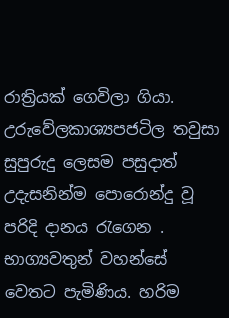රාත්‍රියක් ගෙවිලා ගියා. උරුවේලකාශ්‍යපජටිල තවුසා සුපුරුදු ලෙසම පසුදාත් උදැසනින්ම පොරොන්දු වූ පරිදි දානය රැගෙන . භාග්‍යවතුන් වහන්සේ වෙතට පැමිණිය. හරිම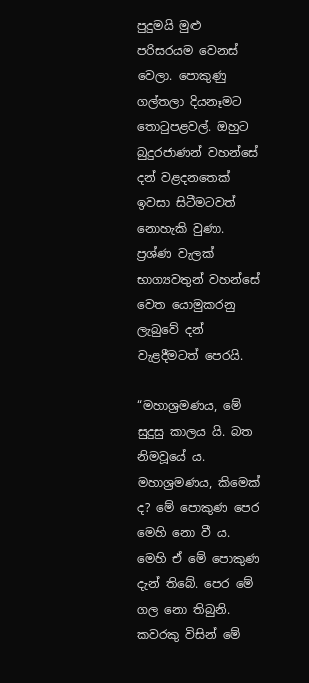පුදුමයි මුළු පරිසරයම වෙනස් වෙලා. පොකුණු ගල්තලා දියනෑමට තොටුපළවල්. ඔහුට බුදුරජාණන් වහන්සේ දන් වළදනතෙක් ඉවසා සිටීමටවත් නොහැකි වුණා. ප්‍රශ්ණ වැලක් භාග්‍යවතුන් වහන්සේ වෙත යොමුකරනු ලැබුවේ දන් වැළදීමටත් පෙරයි.

“මහාශ්‍රමණය, මේ සුදුසු කාලය යි. බත නිමවූයේ ය. මහාශ්‍රමණය, කිමෙක් ද? මේ පොකුණ පෙර මෙහි නො වී ය. මෙහි ඒ මේ පොකුණ දැන් තිබේ. පෙර මේ ගල නො තිබුනි. කවරකු විසින් මේ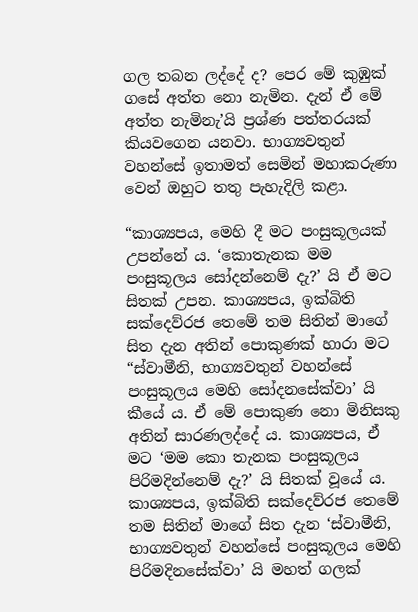ගල තබන ලද්දේ ද? පෙර මේ කුඹුක් ගසේ අත්ත නො නැමින. දැන් ඒ මේ අත්ත නැමිනැ’යි ප්‍රශ්ණ පත්තරයක් කියවගෙන යනවා. භාග්‍යවතුන් වහන්සේ ඉතාමත් සෙමින් මහාකරුණා වෙන් ඔහුට තතු පැහැදිලි කළා.

“කාශ්‍යපය, මෙහි දී මට පංසුකූලයක් උපන්නේ ය. ‘කොතැනක මම පංසුකූලය සෝදන්නෙම් දැ?’ යි ඒ මට සිතක් උපන. කාශ්‍යපය, ඉක්බිති සක්දෙව්රජ තෙමේ තම සිතින් මාගේ සිත දැන අතින් පොකුණක් හාරා මට “ස්වාමීනි, භාග්‍යවතුන් වහන්සේ පංසුකූලය මෙහි සෝදනසේක්වා’ යි කීයේ ය. ඒ මේ පොකුණ නො මිනිසකු අතින් සාරණලද්දේ ය. කාශ්‍යපය, ඒ මට ‘මම කො තැනක පංසුකූලය පිරිමදින්නෙම් දැ?’ යි සිතක් වූයේ ය. කාශ්‍යපය, ඉක්බිති සක්දෙව්රජ තෙමේ තම සිතින් මාගේ සිත දැන ‘ස්වාමීනි, භාග්‍යවතුන් වහන්සේ පංසුකූලය මෙහි පිරිමදිනසේක්වා’ යි මහත් ගලක්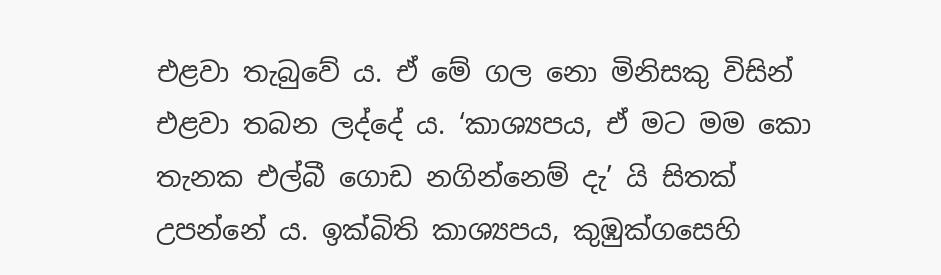එළවා තැබුවේ ය. ඒ මේ ගල නො මිනිසකු විසින් එළවා තබන ලද්දේ ය. ‘කාශ්‍යපය, ඒ මට මම කො තැනක එල්බී ගොඩ නගින්නෙම් දැ’ යි සිතක් උපන්නේ ය. ඉක්බිති කාශ්‍යපය, කුඹුක්ගසෙහි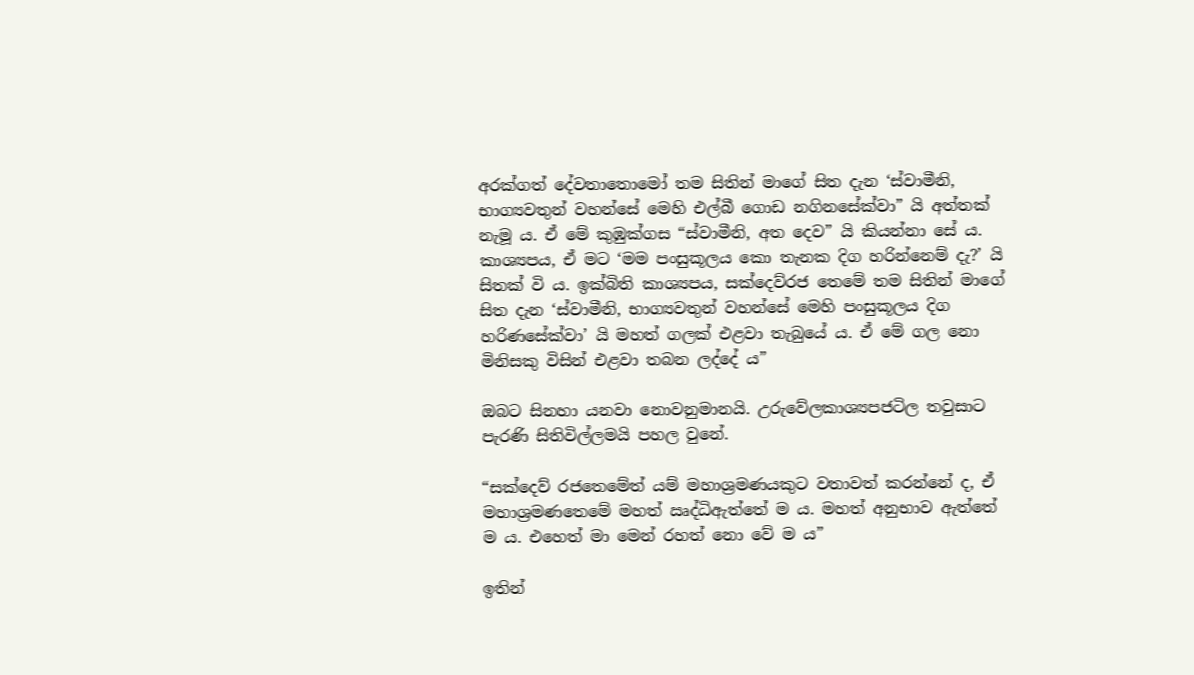අරක්ගත් දේවතාතොමෝ තම සිතින් මාගේ සිත දැන ‘ස්වාමීනි, භාග්‍යවතුන් වහන්සේ මෙහි එල්බී ගොඩ නගිනසේක්වා” යි අත්තක් නැමූ ය. ඒ මේ කුඹුක්ගස “ස්වාමීනි, අත දෙව” යි කියන්නා සේ ය. කාශ්‍යපය, ඒ මට ‘මම පංසුකූලය කො තැනක දිග හරින්නෙම් දැ?’ යි සිතක් වි ය. ඉක්බිති කාශ්‍යපය, සක්දෙව්රජ තෙමේ තම සිතින් මාගේ සිත දැන ‘ස්වාමීනි, භාග්‍යවතුන් වහන්සේ මෙහි පංසුකූලය දිග හරිණසේක්වා’ යි මහත් ගලක් එළවා තැබුයේ ය. ඒ මේ ගල නො මිනිසකු විසින් එළවා තබන ලද්දේ ය”

ඔබට සිනහා යනවා නොවනුමානයි. උරුවේලකාශ්‍යපජටිල තවුසාට පැරණි සිතිවිල්ලමයි පහල වුනේ.

“සක්දෙව් රජතෙමේත් යම් මහාශ්‍රමණයකුට වතාවත් කරන්නේ ද, ඒ මහාශ්‍රමණතෙමේ මහත් ඍද්ධිඇත්තේ ම ය. මහත් අනුභාව ඇත්තේ ම ය. එහෙත් මා මෙන් රහත් නො වේ ම ය”

ඉතින්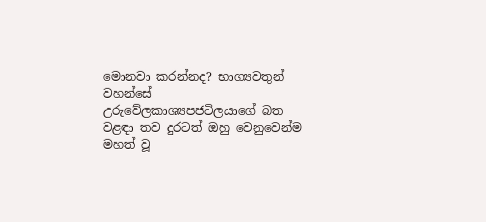මොනවා කරන්නද? භාග්‍යවතුන් වහන්සේ උරුවේලකාශ්‍යපජටිලයාගේ බත වළඳා තව දුරටත් ඔහු වෙනුවෙන්ම මහත් වූ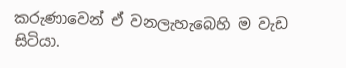කරුණාවෙන් ඒ වනලැහැබෙහි ම වැඩ සිටියා.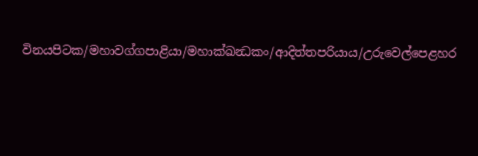විනයපිටක/මහාවග්ගපාළියා/මහාක්ඛන්‍ධකං/ආදිත්තපරියාය/උරුවෙල්පෙළහර